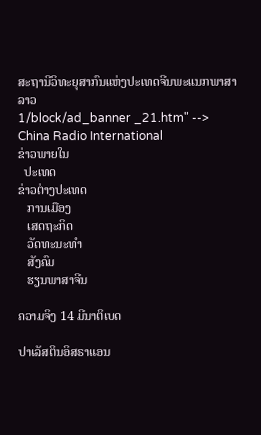ສະຖານີວິທະຍຸສາກົນແຫ່ງປະເທດຈີນພະແນກພາສາລາວ
1/block/ad_banner _21.htm" -->
China Radio International
ຂ່າວພາຍໃນ
  ປະເທດ
ຂ່າວຕ່າງປະເທດ
   ການເມືອງ
   ເສດຖະກິດ
   ວັດທະນະທຳ
   ສັງຄົມ
   ຮຽນພາສາຈີນ

ຄວາມຈິງ 14 ມີນາຕິເບດ

ປາເລັສຕິນອິສຣາແອນ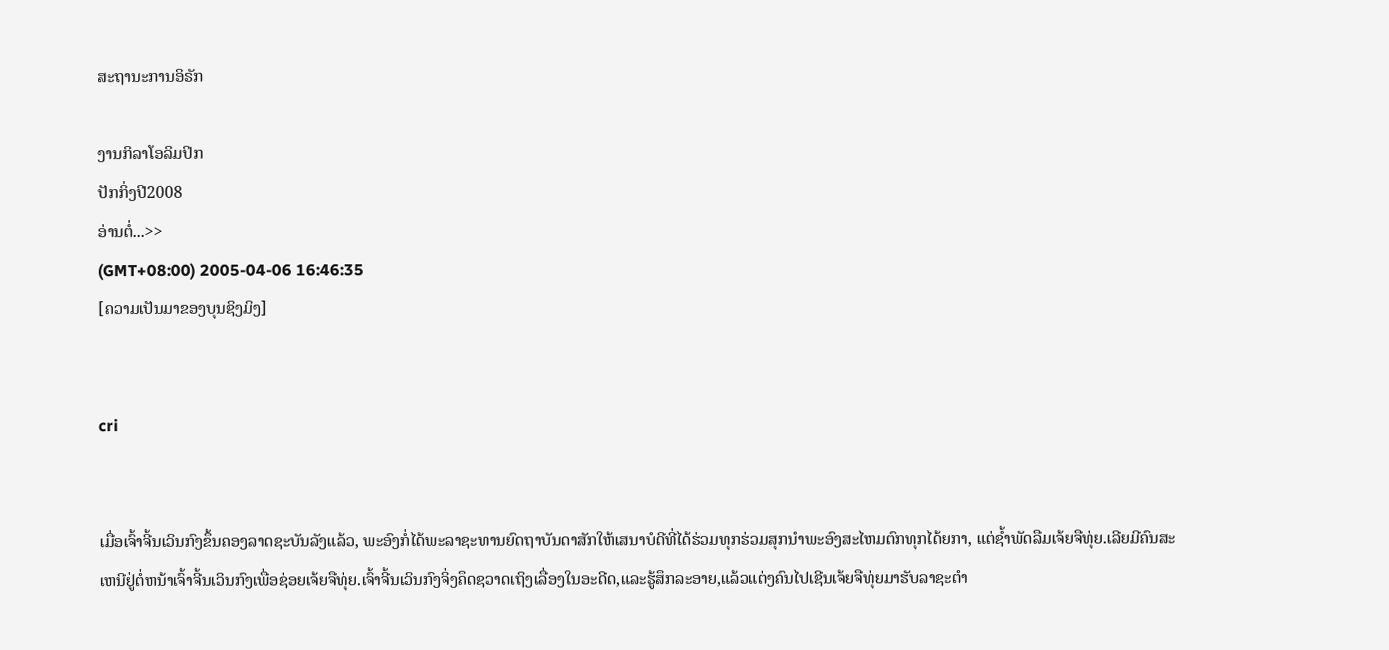ສະຖານະການອິຣັກ

ງານກິລາໂອລິມປິກ
ປັກກິ່ງປີ2008
ອ່ານຕໍ່...>>
(GMT+08:00) 2005-04-06 16:46:35
[ຄວາມເປັນມາຂອງບຸນຊິງມິງ]


cri


ເມື່ອເຈົ້າຈີ້ນເວິນກົງຂຶ້ນຄອງລາດຊະບັນລັງແລ້ວ, ພະອົງກໍ່ໄດ້ພະລາຊະທານຍົດຖາບັນດາສັກໃຫ້ເສນາບໍດີທີ່ໄດ້ຮ່ວມທຸກຮ່ວມສຸກນຳພະອົງສະໄຫມຕົກທຸກໄດ້ຍກາ, ແຕ່ຊ້ຳພັດລືມເຈ້ຍຈືທຸ່ຍ.ເລີຍມີຄົນສະເຫນີຢູ່ຕໍ່ຫນ້າເຈົ້າຈີ້ນເວິນກົງເພື່ອຊ່ອຍເຈ້ຍຈືທຸ່ຍ.ເຈົ້າຈີ້ນເວິນກົງຈິ່ງຄຶດຊວາດເຖິງເລື່ອງໃນອະດີດ,ແລະຮູ້ສຶກລະອາຍ,ແລ້ວແຕ່ງຄົນໄປເຊີນເຈ້ຍຈືທຸ່ຍມາຮັບລາຊະຕຳ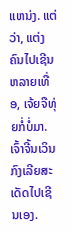ແຫນ່ງ. ແຕ່ວ່າ, ແຕ່ງຄົນໄປເຊີນຫລາຍເທື່ອ, ເຈ້ຍຈືທຸ່ຍກໍ່ບໍ່ມາ.ເຈົ້າຈີ້ນເວິນກົງເລີຍສະເດັດໄປເຊີນເອງ.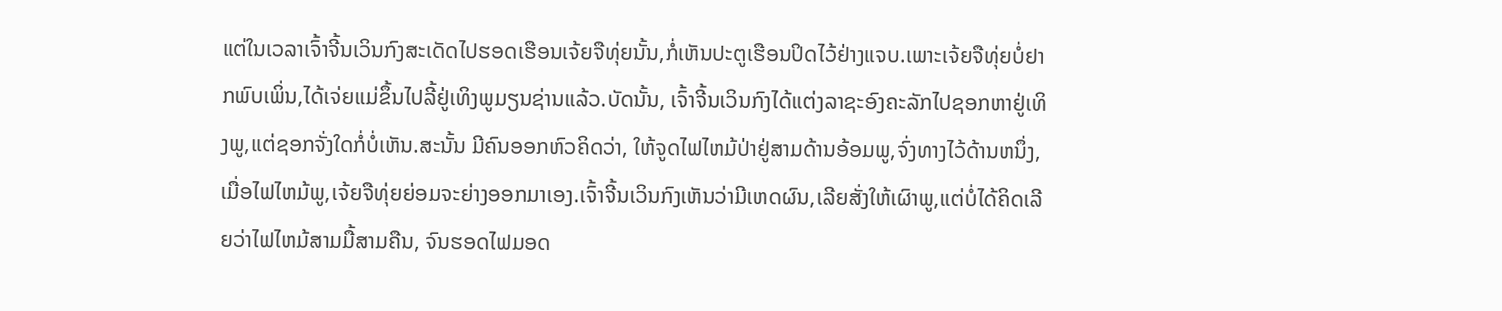ແຕ່ໃນເວລາເຈົ້າຈີ້ນເວິນກົງສະເດັດໄປຮອດເຮືອນເຈ້ຍຈືທຸ່ຍນັ້ນ,ກໍ່ເຫັນປະຕູເຮືອນປິດໄວ້ຢ່າງແຈບ.ເພາະເຈ້ຍຈືທຸ່ຍບໍ່ຢາກພົບເພິ່ນ,ໄດ້ເຈ່ຍແມ່ຂຶ້ນໄປລີ້ຢູ່ເທິງພູມຽນຊ່ານແລ້ວ.ບັດນັ້ນ, ເຈົ້າຈີ້ນເວິນກົງໄດ້ແຕ່ງລາຊະອົງຄະລັກໄປຊອກຫາຢູ່ເທິງພູ,ແຕ່ຊອກຈັ່ງໃດກໍ່ບໍ່ເຫັນ.ສະນັ້ນ ມີຄົນອອກຫົວຄິດວ່າ, ໃຫ້ຈູດໄຟໄຫມ້ປ່າຢູ່ສາມດ້ານອ້ອມພູ,ຈົ່ງທາງໄວ້ດ້ານຫນຶ່ງ, ເມື່ອໄຟໄຫມ້ພູ,ເຈ້ຍຈືທຸ່ຍຍ່ອມຈະຍ່າງອອກມາເອງ.ເຈົ້າຈີ້ນເວິນກົງເຫັນວ່າມີເຫດຜົນ,ເລີຍສັ່ງໃຫ້ເຜົາພູ,ແຕ່ບໍ່ໄດ້ຄິດເລີຍວ່າໄຟໄຫມ້ສາມມື້ສາມຄືນ, ຈົນຮອດໄຟມອດ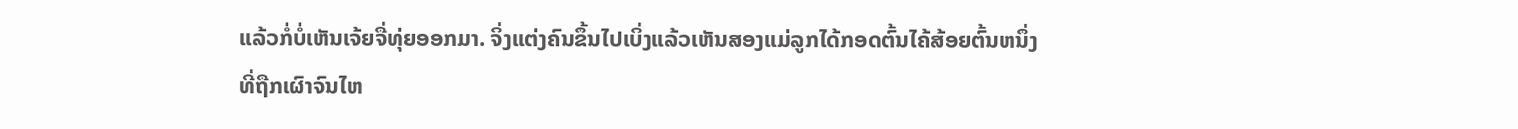ແລ້ວກໍ່ບໍ່ເຫັນເຈ້ຍຈື່ທຸ່ຍອອກມາ. ຈິ່ງແຕ່ງຄົນຂຶ້ນໄປເບິ່ງແລ້ວເຫັນສອງແມ່ລູກໄດ້ກອດຕົ້ນໄຄ້ສ້ອຍຕົ້ນຫນຶ່ງທີ່ຖືກເຜົາຈົນໄຫ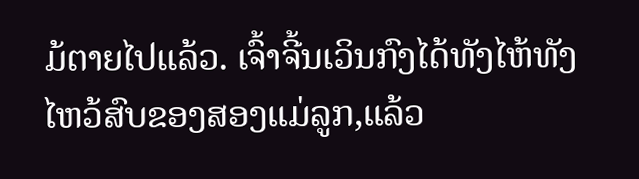ມ້ຕາຍໄປແລ້ວ. ເຈົ້າຈີ້ນເວິນກົງໄດ້ທັງໄຫ້ທັງໄຫວ້ສົບຂອງສອງແມ່ລູກ,ແລ້ວ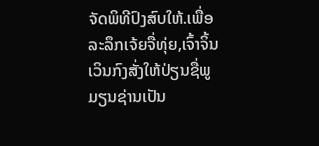ຈັດພິທີປົງສົບໃຫ້.ເພື່ອລະລຶກເຈ້ຍຈື່ທຸ່ຍ,ເຈົ້າຈິ້ນເວິນກົງສັ່ງໃຫ້ປ່ຽນຊື່ພູມຽນຊ່ານເປັນ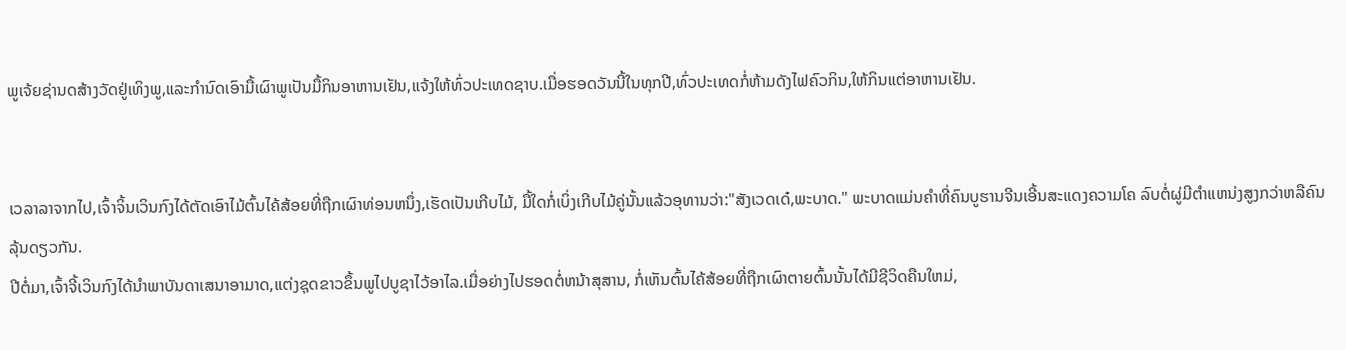ພູເຈ້ຍຊ່ານດສ້າງວັດຢູ່ເທິງພູ,ແລະກຳນົດເອົາມື້ເຜົາພູເປັນມື້ກິນອາຫານເຢັນ,ແຈ້ງໃຫ້ທົ່ວປະເທດຊາບ.ເມື່ອຮອດວັນນີ້ໃນທຸກປີ,ທົ່ວປະເທດກໍ່ຫ້າມດັງໄຟຄົວກິນ,ໃຫ້ກິນແຕ່ອາຫານເຢັນ.


ເວລາລາຈາກໄປ,ເຈົ້າຈິ້ນເວິນກົງໄດ້ຕັດເອົາໄມ້ຕົ້ນໄຄ້ສ້ອຍທີ່ຖືກເຜົາທ່ອນຫນຶ່ງ,ເຮັດເປັນເກີບໄມ້, ມື້ໃດກໍ່ເບິ່ງເກີບໄມ້ຄູ່ນັ້ນແລ້ວອຸທານວ່າ:"ສັງເວດເດ໋,ພະບາດ." ພະບາດແມ່ນຄຳທີ່ຄົນບູຮານຈີນເອີ້ນສະແດງຄວາມໂຄ ລົບຕໍ່ຜູ່ມີຕຳແຫນ່ງສູງກວ່າຫລືຄົນລຸ້ນດຽວກັນ.
ປີຕໍ່ມາ,ເຈົ້າຈີ້ເວິນກົງໄດ້ນຳພາບັນດາເສນາອາມາດ,ແຕ່ງຊຸດຂາວຂຶ້ນພູໄປບູຊາໄວ້ອາໄລ.ເມື່ອຍ່າງໄປຮອດຕໍ່ຫນ້າສຸສານ, ກໍ່ເຫັນຕົ້ນໄຄ້ສ້ອຍທີ່ຖືກເຜົາຕາຍຕົ້ນນັ້ນໄດ້ມີຊີວິດຄືນໃຫມ່,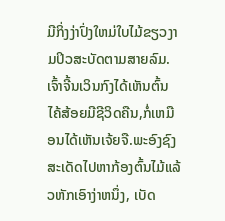ມີກິ່ງງ່າປົ່ງໃຫມ່ໃບໄມ້ຂຽວງາມປິວສະບັດຕາມສາຍລົມ.ເຈົ້າຈີ້ນເວິນກົງໄດ້ເຫັນຕົ້ນໄຄ້ສ້ອຍມີຊີວິດຄືນ,ກໍ່ເຫມືອນໄດ້ເຫັນເຈ້ຍຈື.ພະອົງຊົງສະເດັດໄປຫາກ້ອງຕົ້ນໄມ້ແລ້ວຫັກເອົາງ່າຫນຶ່ງ, ເບັດ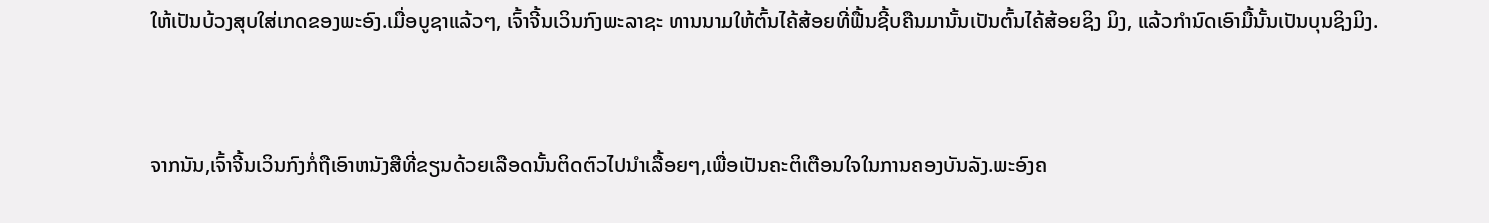ໃຫ້ເປັນບ້ວງສຸບໃສ່ເກດຂອງພະອົງ.ເມື່ອບູຊາແລ້ວໆ, ເຈົ້າຈີ້ນເວິນກົງພະລາຊະ ທານນາມໃຫ້ຕົ້ນໄຄ້ສ້ອຍທີ່ຟື້ນຊີ້ບຄືນມານັ້ນເປັນຕົ້ນໄຄ້ສ້ອຍຊິງ ມິງ, ແລ້ວກຳນົດເອົາມື້ນັ້ນເປັນບຸນຊິງມິງ.


ຈາກນັນ,ເຈົ້າຈີ້ນເວິນກົງກໍ່ຖືເອົາຫນັງສືທີ່ຂຽນດ້ວຍເລືອດນັ້ນຕິດຕົວໄປນຳເລື້ອຍໆ,ເພື່ອເປັນຄະຕິເຕືອນໃຈໃນການຄອງບັນລັງ.ພະອົງຄ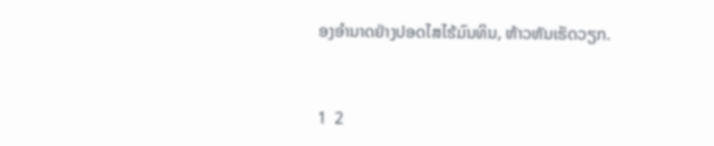ອງອຳນາດຢ່າງປອດໄສໄຮ້ມົນທິນ, ຫ້າວຫັນເຮັດວຽກ.


1  2